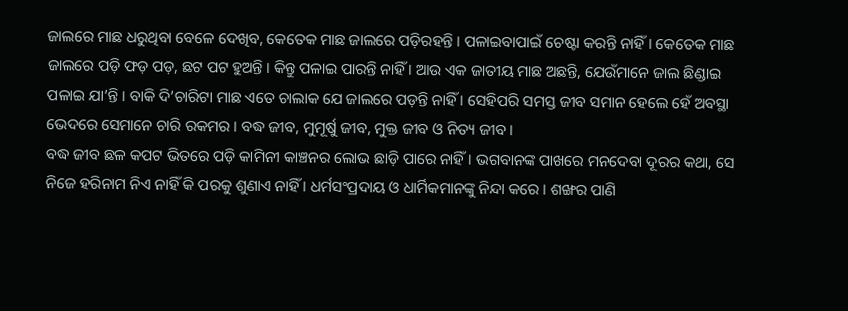ଜାଲରେ ମାଛ ଧରୁଥିବା ବେଳେ ଦେଖିବ, କେତେକ ମାଛ ଜାଲରେ ପଡ଼ିରହନ୍ତି । ପଳାଇବାପାଇଁ ଚେଷ୍ଟା କରନ୍ତି ନାହିଁ । କେତେକ ମାଛ ଜାଲରେ ପଡ଼ି ଫଡ଼ ପଡ଼, ଛଟ ପଟ ହୁଅନ୍ତି । କିନ୍ତୁ ପଳାଇ ପାରନ୍ତି ନାହିଁ । ଆଉ ଏକ ଜାତୀୟ ମାଛ ଅଛନ୍ତି, ଯେଉଁମାନେ ଜାଲ ଛିଣ୍ଡାଇ ପଳାଇ ଯା’ନ୍ତି । ବାକି ଦି’ଚାରିଟା ମାଛ ଏତେ ଚାଲାକ ଯେ ଜାଲରେ ପଡ଼ନ୍ତି ନାହିଁ । ସେହିପରି ସମସ୍ତ ଜୀବ ସମାନ ହେଲେ ହେଁ ଅବସ୍ଥା ଭେଦରେ ସେମାନେ ଚାରି ରକମର । ବଦ୍ଧ ଜୀବ, ମୁମୂର୍ଷୁ ଜୀବ, ମୁକ୍ତ ଜୀବ ଓ ନିତ୍ୟ ଜୀବ ।
ବଦ୍ଧ ଜୀବ ଛଳ କପଟ ଭିତରେ ପଡ଼ି କାମିନୀ କାଞ୍ଚନର ଲୋଭ ଛାଡ଼ି ପାରେ ନାହିଁ । ଭଗବାନଙ୍କ ପାଖରେ ମନଦେବା ଦୂରର କଥା, ସେ ନିଜେ ହରିନାମ ନିଏ ନାହିଁ କି ପରକୁ ଶୁଣାଏ ନାହିଁ । ଧର୍ମସଂପ୍ରଦାୟ ଓ ଧାର୍ମିକମାନଙ୍କୁ ନିନ୍ଦା କରେ । ଶଙ୍ଖର ପାଣି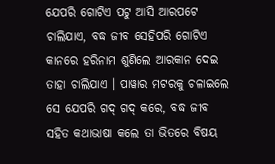ଯେପରି ଗୋଟିଏ ପଟୁ ଆସି ଆରପଟେ ଚାଲିଯାଏ, ବଦ୍ଧ ଜୀବ ସେହିପରି ଗୋଟିଏ କାନରେ ହରିନାମ ଶୁଣିଲେ ଆରକାନ ଦେଇ ତାହା ଚାଲିଯାଏ । ପାୱାର ମଟରକୁ ଚଳାଇଲେ ସେ ଯେପରି ଗଦ୍ ଗଦ୍ କରେ, ବଦ୍ଧ ଜୀବ ସହିତ କଥାଭାଷା କଲେ ତା ଭିତରେ ବିଷୟ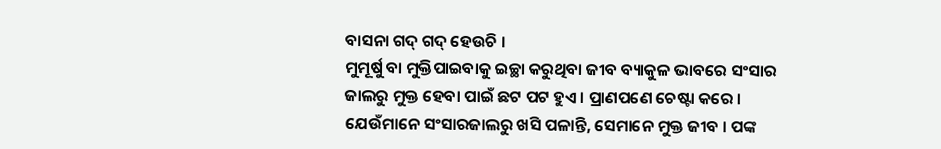ବାସନା ଗଦ୍ ଗଦ୍ ହେଉଚି ।
ମୁମୂର୍ଷୁ ବା ମୁକ୍ତିପାଇବାକୁ ଇଚ୍ଛା କରୁଥିବା ଜୀବ ବ୍ୟାକୁଳ ଭାବରେ ସଂସାର ଜାଲରୁ ମୁକ୍ତ ହେବା ପାଇଁ ଛଟ ପଟ ହୁଏ । ପ୍ରାଣପଣେ ଚେଷ୍ଟା କରେ ।
ଯେଉଁମାନେ ସଂସାରଜାଲରୁ ଖସି ପଳାନ୍ତି, ସେମାନେ ମୁକ୍ତ ଜୀବ । ପଙ୍କ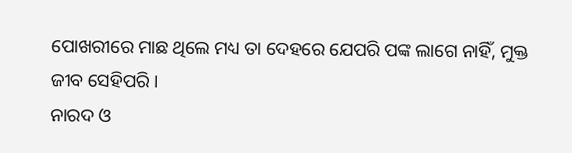ପୋଖରୀରେ ମାଛ ଥିଲେ ମଧ୍ୟ ତା ଦେହରେ ଯେପରି ପଙ୍କ ଲାଗେ ନାହିଁ, ମୁକ୍ତ ଜୀବ ସେହିପରି ।
ନାରଦ ଓ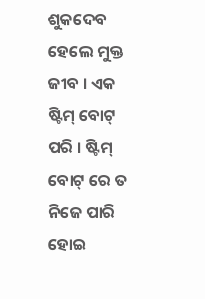ଶୁକଦେବ ହେଲେ ମୁକ୍ତ ଜୀବ । ଏକ ଷ୍ଟିମ୍ ବୋଟ୍ ପରି । ଷ୍ଟିମ୍ ବୋଟ୍ ରେ ତ ନିଜେ ପାରି ହୋଇ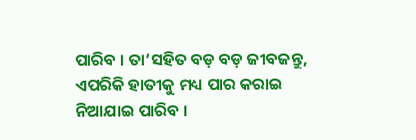ପାରିବ । ତା’ସହିତ ବଡ଼ ବଡ଼ ଜୀବଜନ୍ତୁ, ଏପରିକି ହାତୀକୁ ମଧ୍ୟ ପାର କରାଇ ନିଆଯାଇ ପାରିବ ।